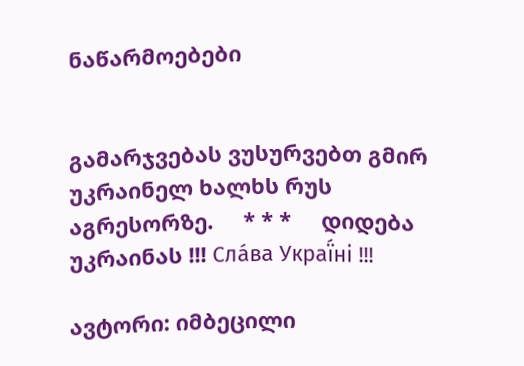ნაწარმოებები


გამარჯვებას ვუსურვებთ გმირ უკრაინელ ხალხს რუს აგრესორზე.     * * *     დიდება უკრაინას !!! Сла́ва Украї́ні !!!

ავტორი: იმბეცილი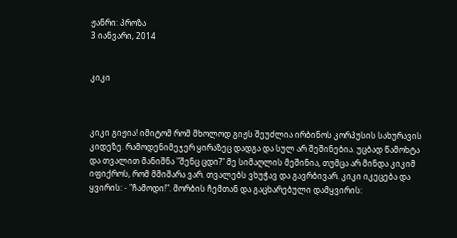ჟანრი: პროზა
3 იანვარი, 2014


კიკი



კიკი გიჟია! იმიტომ რომ მხოლოდ გიჟს შეუძლია ირბინოს კორპუსის სახურავის კიდეზე. რამოდენიმეჯერ ყირაზეც დადგა და სულ არ შეშინებია. უცბად წამოხტა და თვალით მანიშნა "შენც ცდი?" მე სიმაღლის მეშინია, თუმცა არ მინდა კიკიმ იფიქროს, რომ მშიშარა ვარ. თვალებს ვხუჭავ და გავრბივარ. კიკი იკეცება და ყვირის: - "ჩამოდი!". მორბის ჩემთან და გაცხარებული დამყვირის: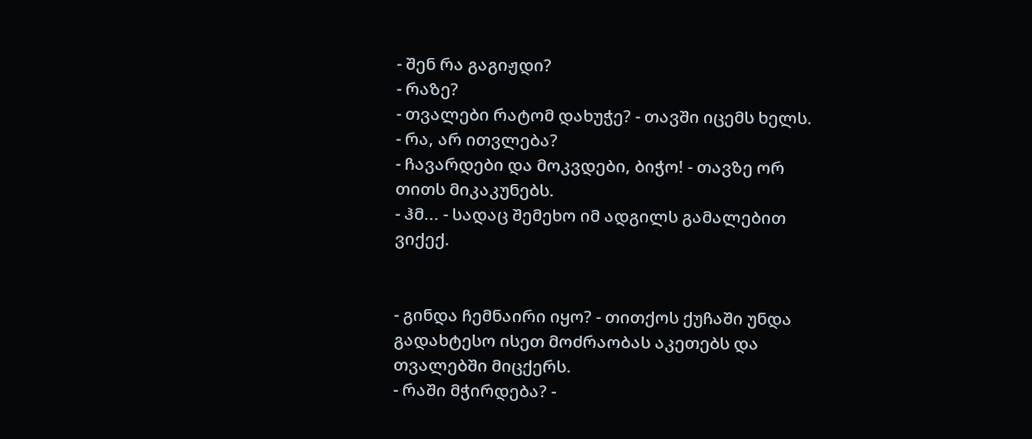- შენ რა გაგიჟდი?
- რაზე?
- თვალები რატომ დახუჭე? - თავში იცემს ხელს.
- რა, არ ითვლება?
- ჩავარდები და მოკვდები, ბიჭო! - თავზე ორ თითს მიკაკუნებს.
- ჰმ... - სადაც შემეხო იმ ადგილს გამალებით ვიქექ.


- გინდა ჩემნაირი იყო? - თითქოს ქუჩაში უნდა გადახტესო ისეთ მოძრაობას აკეთებს და თვალებში მიცქერს.
- რაში მჭირდება? -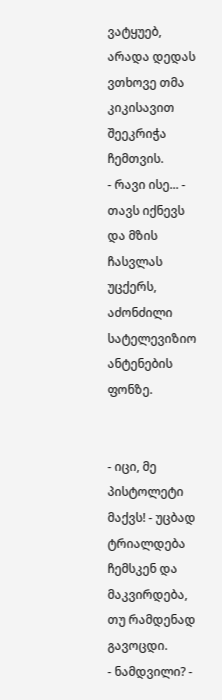ვატყუებ, არადა დედას ვთხოვე თმა კიკისავით შეეკრიჭა ჩემთვის.
- რავი ისე... - თავს იქნევს და მზის ჩასვლას უცქერს, აძონძილი სატელევიზიო ანტენების ფონზე.


- იცი, მე პისტოლეტი მაქვს! - უცბად ტრიალდება ჩემსკენ და მაკვირდება, თუ რამდენად გავოცდი.
- ნამდვილი? -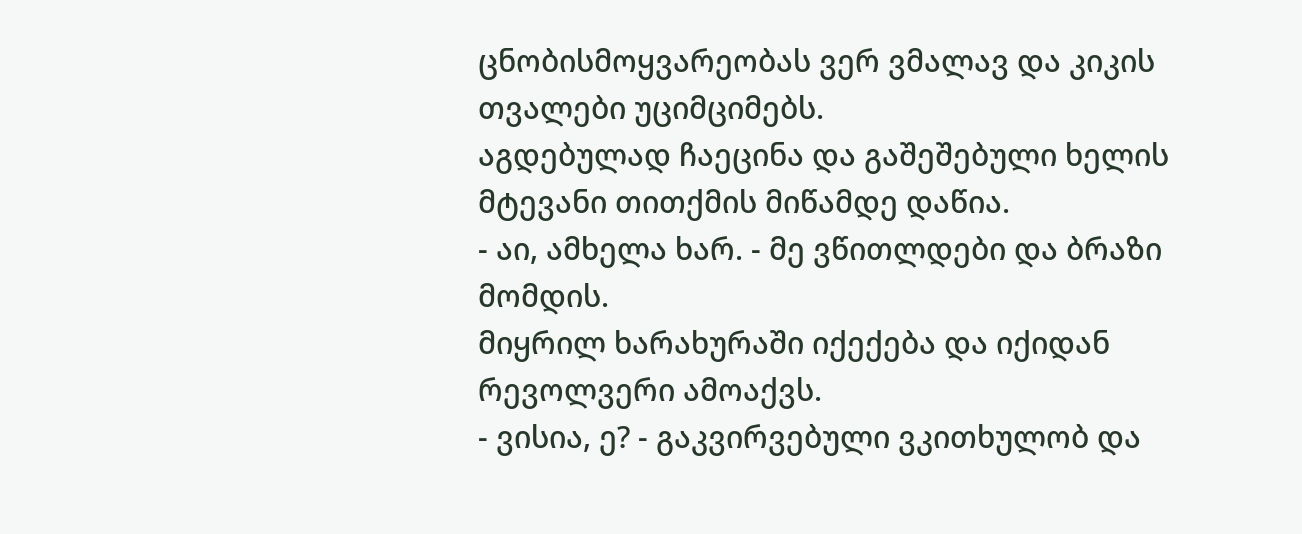ცნობისმოყვარეობას ვერ ვმალავ და კიკის თვალები უციმციმებს.
აგდებულად ჩაეცინა და გაშეშებული ხელის მტევანი თითქმის მიწამდე დაწია.
- აი, ამხელა ხარ. - მე ვწითლდები და ბრაზი მომდის.
მიყრილ ხარახურაში იქექება და იქიდან რევოლვერი ამოაქვს.
- ვისია, ე? - გაკვირვებული ვკითხულობ და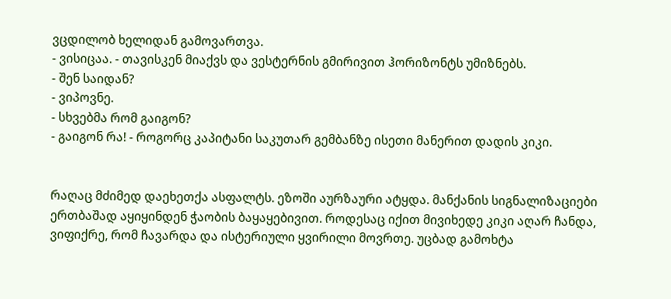ვცდილობ ხელიდან გამოვართვა.
- ვისიცაა. - თავისკენ მიაქვს და ვესტერნის გმირივით ჰორიზონტს უმიზნებს.
- შენ საიდან?
- ვიპოვნე.
- სხვებმა რომ გაიგონ?
- გაიგონ რა! - როგორც კაპიტანი საკუთარ გემბანზე ისეთი მანერით დადის კიკი.


რაღაც მძიმედ დაეხეთქა ასფალტს. ეზოში აურზაური ატყდა. მანქანის სიგნალიზაციები ერთბაშად აყიყინდენ ჭაობის ბაყაყებივით. როდესაც იქით მივიხედე კიკი აღარ ჩანდა, ვიფიქრე, რომ ჩავარდა და ისტერიული ყვირილი მოვრთე. უცბად გამოხტა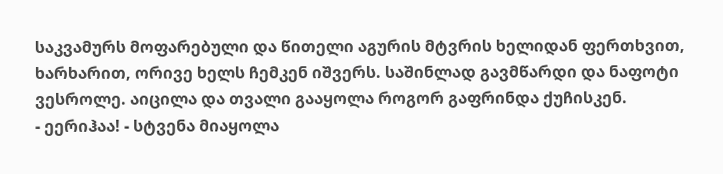საკვამურს მოფარებული და წითელი აგურის მტვრის ხელიდან ფერთხვით, ხარხარით, ორივე ხელს ჩემკენ იშვერს. საშინლად გავმწარდი და ნაფოტი ვესროლე. აიცილა და თვალი გააყოლა როგორ გაფრინდა ქუჩისკენ.
- ეერიჰაა! - სტვენა მიაყოლა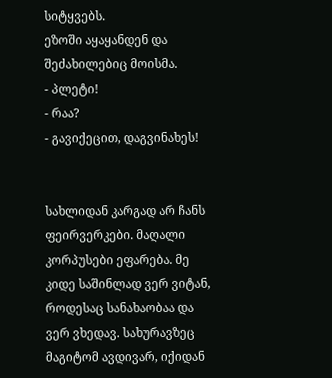სიტყვებს.
ეზოში აყაყანდენ და შეძახილებიც მოისმა.
- პლეტი!
- რაა?
- გავიქეცით, დაგვინახეს!


სახლიდან კარგად არ ჩანს ფეირვერკები. მაღალი კორპუსები ეფარება. მე კიდე საშინლად ვერ ვიტან, როდესაც სანახაობაა და ვერ ვხედავ. სახურავზეც მაგიტომ ავდივარ, იქიდან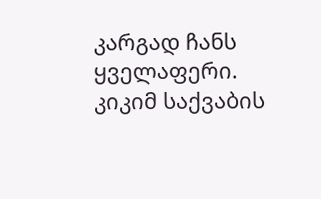კარგად ჩანს ყველაფერი. კიკიმ საქვაბის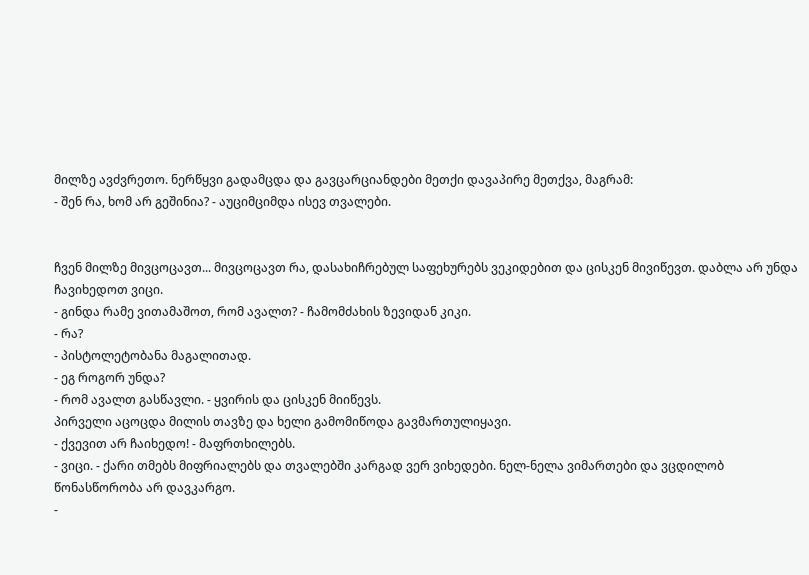მილზე ავძვრეთო. ნერწყვი გადამცდა და გავცარციანდები მეთქი დავაპირე მეთქვა, მაგრამ:
- შენ რა, ხომ არ გეშინია? - აუციმციმდა ისევ თვალები.


ჩვენ მილზე მივცოცავთ... მივცოცავთ რა, დასახიჩრებულ საფეხურებს ვეკიდებით და ცისკენ მივიწევთ. დაბლა არ უნდა ჩავიხედოთ ვიცი.
- გინდა რამე ვითამაშოთ, რომ ავალთ? - ჩამომძახის ზევიდან კიკი.
- რა?
- პისტოლეტობანა მაგალითად.
- ეგ როგორ უნდა?
- რომ ავალთ გასწავლი. - ყვირის და ცისკენ მიიწევს.
პირველი აცოცდა მილის თავზე და ხელი გამომიწოდა გავმართულიყავი.
- ქვევით არ ჩაიხედო! - მაფრთხილებს.
- ვიცი. - ქარი თმებს მიფრიალებს და თვალებში კარგად ვერ ვიხედები. ნელ-ნელა ვიმართები და ვცდილობ წონასწორობა არ დავკარგო.
-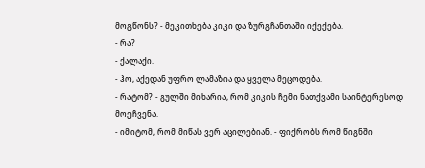მოგწონს? - მეკითხება კიკი და ზურგჩანთაში იქექება.
- რა?
- ქალაქი.
- ჰო, აქედან უფრო ლამაზია და ყველა მეცოდება.
- რატომ? - გულში მიხარია, რომ კიკის ჩემი ნათქვამი საინტერესოდ მოეჩვენა.
- იმიტომ, რომ მიწას ვერ აცილებიან. - ფიქრობს რომ წიგნში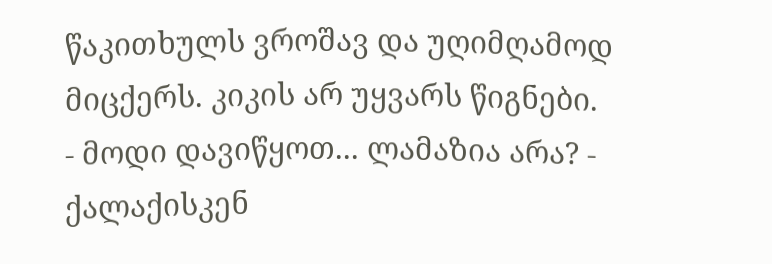წაკითხულს ვროშავ და უღიმღამოდ მიცქერს. კიკის არ უყვარს წიგნები.
- მოდი დავიწყოთ... ლამაზია არა? - ქალაქისკენ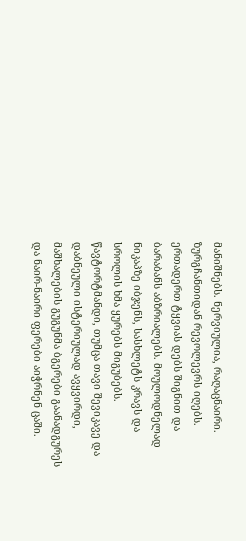მანიშნებს. ნერვიულია, რაღაცნაირი. ზურგჩანთიდან რევოლევრს იღებს. ერთადერთ ტყვიას დებს შიგნით და ბარაბანს აბზრიალებს. მოულოდნელად ნიკაპზე იბჯენს, სასხლეტს კრავს და სროლის ხმა ყურებს მიგუბებს. წავტორტმანდი, თუმცა თავი შევიკავე და დაბნეული ისტერიულად ავყვირდი, მაშხალების გუგუნმა ბგერები გაანადგურეს და ნაირ-ნაირი ფერები აიჭრნენ ცაში.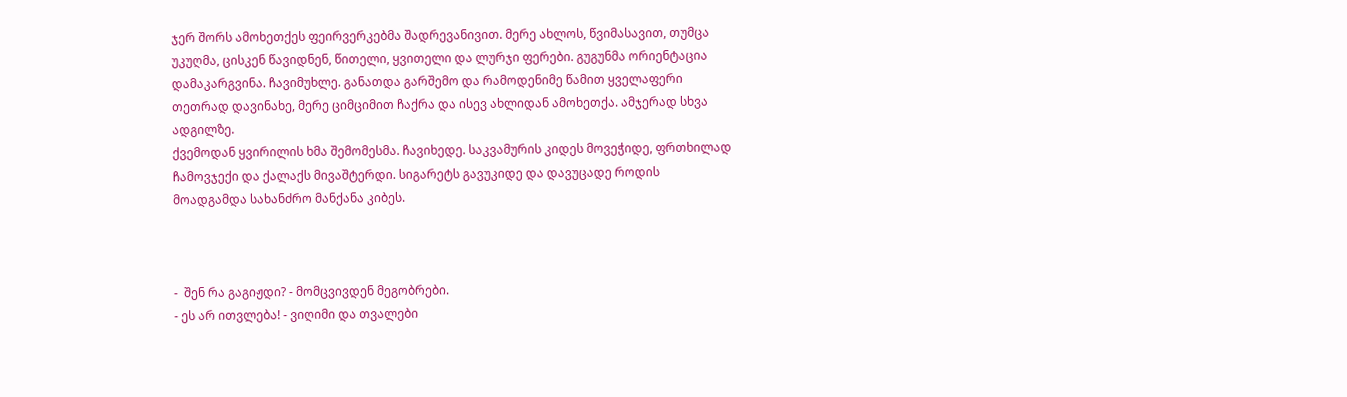ჯერ შორს ამოხეთქეს ფეირვერკებმა შადრევანივით. მერე ახლოს, წვიმასავით, თუმცა უკუღმა, ცისკენ წავიდნენ, წითელი, ყვითელი და ლურჯი ფერები. გუგუნმა ორიენტაცია დამაკარგვინა. ჩავიმუხლე. განათდა გარშემო და რამოდენიმე წამით ყველაფერი თეთრად დავინახე, მერე ციმციმით ჩაქრა და ისევ ახლიდან ამოხეთქა. ამჯერად სხვა ადგილზე.
ქვემოდან ყვირილის ხმა შემომესმა. ჩავიხედე. საკვამურის კიდეს მოვეჭიდე, ფრთხილად ჩამოვჯექი და ქალაქს მივაშტერდი. სიგარეტს გავუკიდე და დავუცადე როდის მოადგამდა სახანძრო მანქანა კიბეს.



-  შენ რა გაგიჟდი? - მომცვივდენ მეგობრები.
- ეს არ ითვლება! - ვიღიმი და თვალები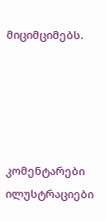მიციმციმებს.





კომენტარები ილუსტრაციები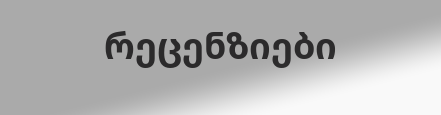რეცენზიები